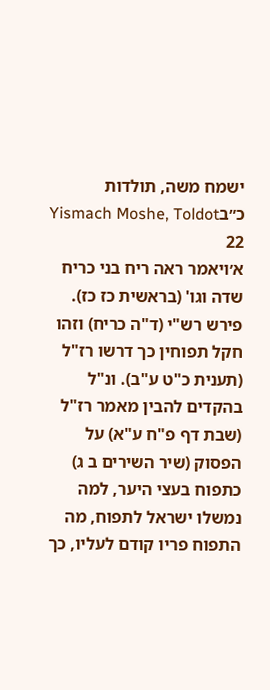ישמח משה, תולדות כ״בYismach Moshe, Toldot 22
א׳ויאמר ראה ריח בני כריח שדה וגו' (בראשית כז כז). פירש רש"י (ד"ה כריח) וזהו חקל תפוחין כך דרשו רז"ל (תענית כ"ט ע"ב). ונ"ל בהקדים להבין מאמר רז"ל (שבת דף פ"ח ע"א) על הפסוק (שיר השירים ב ג) כתפוח בעצי היער, למה נמשלו ישראל לתפוח, מה התפוח פריו קודם לעליו, כך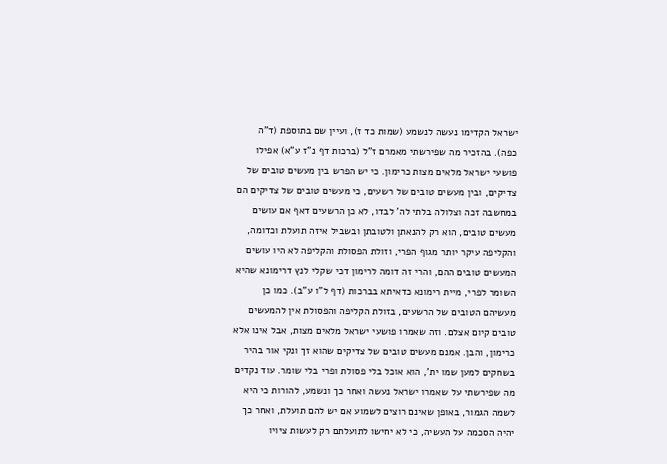ישראל הקדימו נעשה לנשמע (שמות כד ז), ועיין שם בתוספת (ד"ה כפה). בהזכיר מה שפירשתי מאמרם ז"ל (ברכות דף נ"ז ע"א) אפילו פושעי ישראל מלאים מצות כרימון. כי יש הפרש בין מעשים טובים של צדיקים, ובין מעשים טובים של רשעים, כי מעשים טובים של צדיקים הם במחשבה זכה וצלולה בלתי לה' לבדו, לא כן הרשעים דאף אם עושים מעשים טובים, הוא רק להנאתן ולטובתן ובשביל איזה תועלת וכדומה, והקליפה עיקר יותר מגוף הפרי, וזולת הפסולת והקליפה לא היו עושים המעשים טובים ההם, והרי זה דומה לרימון דכי שקלי לנץ דרימונא שהיא השומר לפרי, מיית רימונא כדאיתא בברכות (דף ל"ו ע"ב). כמו כן מעשיהם הטובים של הרשעים, בזולת הקליפה והפסולת אין להמעשים טובים קיום אצלם. וזה שאמרו פושעי ישראל מלאים מצות, אבל אינו אלא כרימון, והבן. אמנם מעשים טובים של צדיקים שהוא זך ונקי אור בהיר בשחקים למען שמו ית', הוא אוכל בלי פסולת ופרי בלי שומר. עוד נקדים מה שפירשתי על שאמרו ישראל נעשה ואחר כך ונשמע, להורות כי היא לשמה הגמור, באופן שאינם רוצים לשמוע אם יש להם תועלת, ואחר כך יהיה הסכמה על העשיה, כי לא יחישו לתועלתם רק לעשות ציויו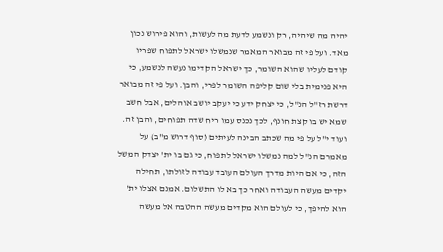יהיה מה שיהיה, רק ונשמע לדעת מה לעשות, והוא פירוש נכון מאד. ועל פי זה מבואר המאמר שנמשלו ישראל לתפוח שפריו קודם לעליו שהוא השומר, כך ישראל הקדימו נעשה לנשמע, כי היא פנימית בלי שום קליפה השומר לפרי, והבן. ועל פי זה מבואר דרשת רז"ל הנ"ל, כי יצחק ידע כי יעקב יושב אוהלים, אבל חשב שמא יש בו קצת חונף, לכך נכנס עמו ריח שדה תפוחים, והבן זה. ועוד י"ל על פי מה שכתב הבינה לעיתים (סוף דרוש מ"ב) על מאמרם הנ"ל למה נמשלו ישראל לתפוח, כי גם בו ית' יצדק המשל הזה, כי אם היות מדרך העולם העובד עבודה לזולתו, תחילה יקדים מעשה העבודה ואחר כך בא לו התשלום. אמנם אצלו ית' הוא להיפך, כי לעולם הוא מקדים מעשה ההטבה אל מעשה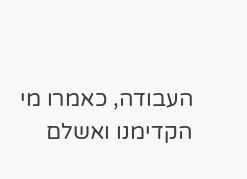העבודה, כאמרו מי הקדימנו ואשלם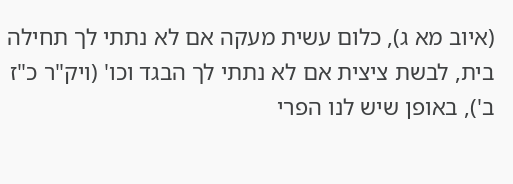(איוב מא ג), כלום עשית מעקה אם לא נתתי לך תחילה בית, לבשת ציצית אם לא נתתי לך הבגד וכו' (ויק"ר כ"ז ב'), באופן שיש לנו הפרי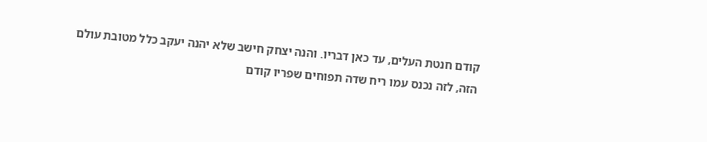קודם חנטת העלים, עד כאן דבריו. והנה יצחק חישב שלא יהנה יעקב כלל מטובת עולם הזה, לזה נכנס עמו ריח שדה תפוחים שפריו קודם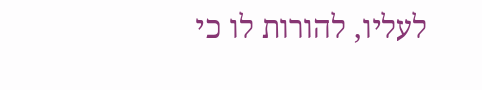לעליו, להורות לו כי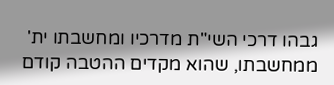גבהו דרכי השי"ת מדרכיו ומחשבתו ית' ממחשבתו, שהוא מקדים ההטבה קודם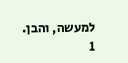למעשה, והבן.
1